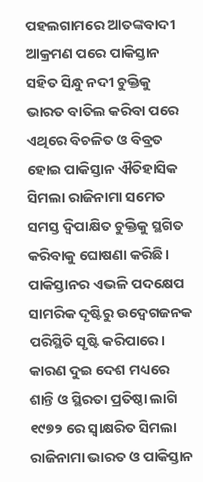ପହଲଗାମରେ ଆତଙ୍କବାଦୀ ଆକ୍ରମଣ ପରେ ପାକିସ୍ତାନ ସହିତ ସିନ୍ଧୁ ନଦୀ ଚୁକ୍ତିକୁ ଭାରତ ବାତିଲ କରିବା ପରେ ଏଥିରେ ବିଚଳିତ ଓ ବିବ୍ରତ ହୋଇ ପାକିସ୍ତାନ ଐତିହାସିକ ସିମଲା ରାଜିନାମା ସମେତ ସମସ୍ତ ଦ୍ବିପାକ୍ଷିତ ଚୁକ୍ତିକୁ ସ୍ଥଗିତ କରିବାକୁ ଘୋଷଣା କରିଛି। ପାକିସ୍ତାନର ଏଭଳି ପଦକ୍ଷେପ ସାମରିକ ଦୃଷ୍ଟିରୁ ଉଦ୍ବେଗଜନକ ପରିସ୍ଥିତି ସୃଷ୍ଟି କରିପାରେ।
କାରଣ ଦୁଇ ଦେଶ ମଧ୍ୟରେ ଶାନ୍ତି ଓ ସ୍ଥିରତା ପ୍ରତିଷ୍ଠା ଲାଗି ୧୯୭୨ ରେ ସ୍ବାକ୍ଷରିତ ସିମଲା ରାଜିନାମା ଭାରତ ଓ ପାକିସ୍ତାନ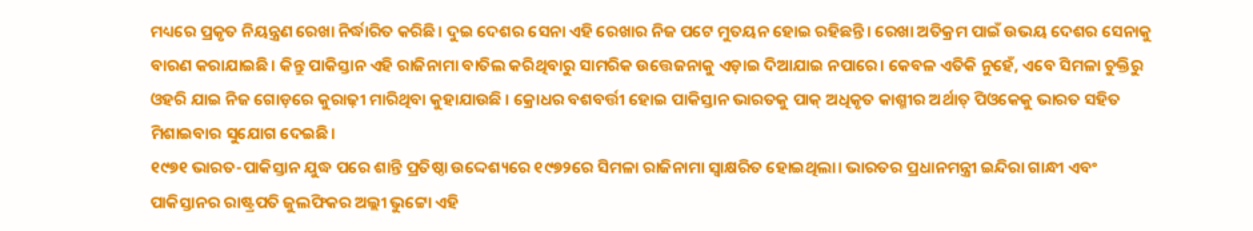ମଧ୍ୟରେ ପ୍ରକୃତ ନିୟନ୍ତ୍ରଣ ରେଖା ନିର୍ଦ୍ଧାରିତ କରିଛି। ଦୁଇ ଦେଶର ସେନା ଏହି ରେଖାର ନିଜ ପଟେ ମୁତୟନ ହୋଇ ରହିଛନ୍ତି। ରେଖା ଅତିକ୍ରମ ପାଇଁ ଉଭୟ ଦେଶର ସେନାକୁ ବାରଣ କରାଯାଇଛି। କିନ୍ତୁ ପାକିସ୍ତାନ ଏହି ରାଜିନାମା ବାତିଲ କରିଥିବାରୁ ସାମରିକ ଉତ୍ତେଜନାକୁ ଏଡ଼ାଇ ଦିଆଯାଇ ନପାରେ। କେବଳ ଏତିକି ନୁହେଁ, ଏବେ ସିମଳା ଚୁକ୍ତିରୁ ଓହରି ଯାଇ ନିଜ ଗୋଡ଼ରେ କୁରାଢ଼ୀ ମାରିଥିବା କୁହାଯାଉଛି । କ୍ରୋଧର ବଶବର୍ତ୍ତୀ ହୋଇ ପାକିସ୍ତାନ ଭାରତକୁ ପାକ୍ ଅଧିକୃତ କାଶ୍ମୀର ଅର୍ଥାତ୍ ପିଓକେକୁ ଭାରତ ସହିତ ମିଶାଇବାର ସୁଯୋଗ ଦେଇଛି।
୧୯୭୧ ଭାରତ-ପାକିସ୍ତାନ ଯୁଦ୍ଧ ପରେ ଶାନ୍ତି ପ୍ରତିଷ୍ଠା ଉଦ୍ଦେଶ୍ୟରେ ୧୯୭୨ରେ ସିମଳା ରାଜିନାମା ସ୍ବାକ୍ଷରିତ ହୋଇଥିଲା। ଭାରତର ପ୍ରଧାନମନ୍ତ୍ରୀ ଇନ୍ଦିରା ଗାନ୍ଧୀ ଏବଂ ପାକିସ୍ତାନର ରାଷ୍ଟ୍ରପତି ଜୁଲଫିକର ଅଲ୍ଲୀ ଭୁଟ୍ଟୋ ଏହି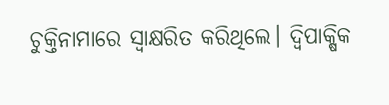ଚୁକ୍ତିନାମାରେ ସ୍ବାକ୍ଷରିତ କରିଥିଲେ। ଦ୍ବିପାକ୍ଷିକ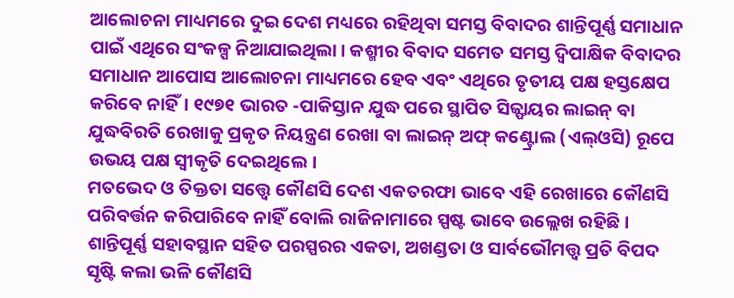ଆଲୋଚନା ମାଧ୍ୟମରେ ଦୁଇ ଦେଶ ମଧ୍ୟରେ ରହିଥିବା ସମସ୍ତ ବିବାଦର ଶାନ୍ତିପୂର୍ଣ୍ଣ ସମାଧାନ ପାଇଁ ଏଥିରେ ସଂକଳ୍ପ ନିଆଯାଇଥିଲା। କଶ୍ମୀର ବିବାଦ ସମେତ ସମସ୍ତ ଦ୍ବିପାକ୍ଷିକ ବିବାଦର ସମାଧାନ ଆପୋସ ଆଲୋଚନା ମାଧ୍ୟମରେ ହେବ ଏବଂ ଏଥିରେ ତୃତୀୟ ପକ୍ଷ ହସ୍ତକ୍ଷେପ କରିବେ ନାହିଁ। ୧୯୭୧ ଭାରତ -ପାକିସ୍ତାନ ଯୁଦ୍ଧ ପରେ ସ୍ଥାପିତ ସିଜ୍ଫାୟର ଲାଇନ୍ ବା ଯୁଦ୍ଧବିରତି ରେଖାକୁ ପ୍ରକୃତ ନିୟନ୍ତ୍ରଣ ରେଖା ବା ଲାଇନ୍ ଅଫ୍ କଣ୍ଟ୍ରୋଲ (ଏଲ୍ଓସି) ରୂପେ ଉଭୟ ପକ୍ଷ ସ୍ବୀକୃତି ଦେଇଥିଲେ।
ମତଭେଦ ଓ ତିକ୍ତତା ସତ୍ତ୍ବେ କୌଣସି ଦେଶ ଏକତରଫା ଭାବେ ଏହି ରେଖାରେ କୌଣସି ପରିବର୍ତ୍ତନ କରିପାରିବେ ନାହିଁ ବୋଲି ରାଜିନାମାରେ ସ୍ପଷ୍ଟ ଭାବେ ଉଲ୍ଲେଖ ରହିଛି। ଶାନ୍ତିପୂର୍ଣ୍ଣ ସହାବସ୍ଥାନ ସହିତ ପରସ୍ପରର ଏକତା, ଅଖଣ୍ଡତା ଓ ସାର୍ବଭୌମତ୍ତ୍ବ ପ୍ରତି ବିପଦ ସୃଷ୍ଟି କଲା ଭଳି କୌଣସି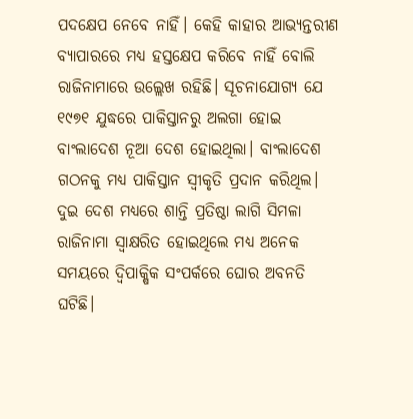ପଦକ୍ଷେପ ନେବେ ନାହିଁ। କେହି କାହାର ଆଭ୍ୟନ୍ତରୀଣ ବ୍ୟାପାରରେ ମଧ୍ୟ ହସ୍ତକ୍ଷେପ କରିବେ ନାହିଁ ବୋଲି ରାଜିନାମାରେ ଉଲ୍ଲେଖ ରହିଛି। ସୂଚନାଯୋଗ୍ୟ ଯେ ୧୯୭୧ ଯୁଦ୍ଧରେ ପାକିସ୍ତାନରୁ ଅଲଗା ହୋଇ ବାଂଲାଦେଶ ନୂଆ ଦେଶ ହୋଇଥିଲା। ବାଂଲାଦେଶ ଗଠନକୁ ମଧ୍ୟ ପାକିସ୍ତାନ ସ୍ବୀକୃତି ପ୍ରଦାନ କରିଥିଲ।
ଦୁଇ ଦେଶ ମଧ୍ୟରେ ଶାନ୍ତି ପ୍ରତିଷ୍ଠା ଲାଗି ସିମଳା ରାଜିନାମା ସ୍ବାକ୍ଷରିତ ହୋଇଥିଲେ ମଧ୍ୟ ଅନେକ ସମୟରେ ଦ୍ବିପାକ୍ଷିକ ସଂପର୍କରେ ଘୋର ଅବନତି ଘଟିଛି।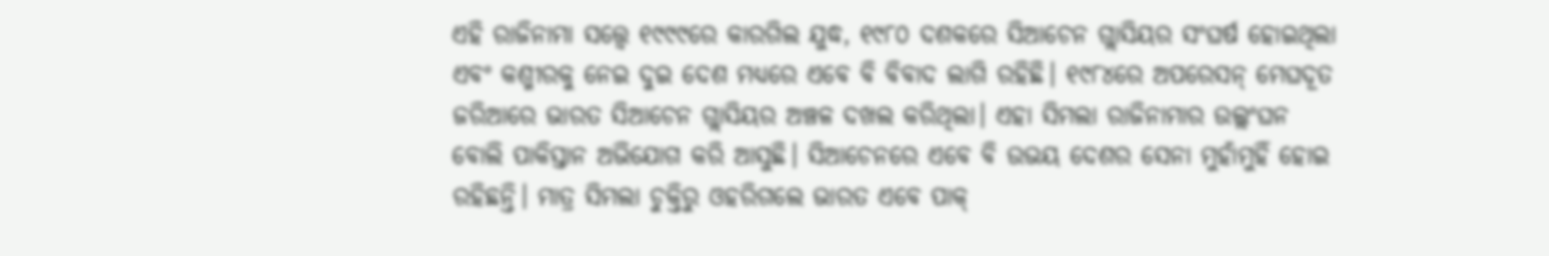ଏହି ରାଜିନାମା ସତ୍ତ୍ବେ ୧୯୯୯ରେ କାରଗିଲ ଯୁଦ୍ଧ, ୧୯୮୦ ଦଶକରେ ସିଆଚେନ ଗ୍ଲାସିୟର ସଂଘର୍ଷ ହୋଇଥିଲା ଏବଂ କଶ୍ମୀରକୁ ନେଇ ଦୁଇ ଦେଶ ମଧ୍ୟରେ ଏବେ ବି ବିବାଦ ଲାଗି ରହିଛି। ୧୯୮୪ରେ ଅପରେସନ୍ ମେଘଦୂତ ଜରିଆରେ ଭାରତ ସିଆଚେନ ଗ୍ଲାସିୟର ଅଞ୍ଚଳ ଦଖଲ କରିଥିଲା। ଏହା ସିମଲା ରାଜିନାମାର ଉଲ୍ଲଂଘନ ବୋଲି ପାକିସ୍ତାନ ଅଭିଯୋଗ କରି ଆସୁଛି। ସିଆଚେନରେ ଏବେ ବି ଉଭୟ ଦେଶର ସେନା ମୁହାଁମୁହିଁ ହୋଇ ରହିଛନ୍ତି। ମାତ୍ର ସିମଲା ଚୁକ୍ତିରୁ ଓହରିଗଲେ ଭାରତ ଏବେ ପାକ୍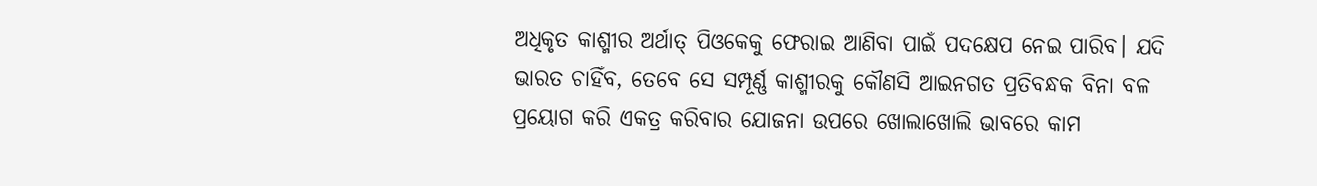ଅଧିକୃତ କାଶ୍ମୀର ଅର୍ଥାତ୍ ପିଓକେକୁ ଫେରାଇ ଆଣିବା ପାଇଁ ପଦକ୍ଷେପ ନେଇ ପାରିବ। ଯଦି ଭାରତ ଚାହିଁବ, ତେବେ ସେ ସମ୍ପୂର୍ଣ୍ଣ କାଶ୍ମୀରକୁ କୌଣସି ଆଇନଗତ ପ୍ରତିବନ୍ଧକ ବିନା ବଳ ପ୍ରୟୋଗ କରି ଏକତ୍ର କରିବାର ଯୋଜନା ଉପରେ ଖୋଲାଖୋଲି ଭାବରେ କାମ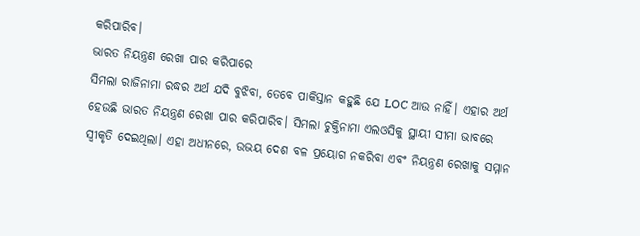କରିପାରିବ।
ଭାରତ ନିୟନ୍ତ୍ରଣ ରେଖା ପାର କରିପାରେ
ସିମଲା ରାଜିନାମା ରଦ୍ଧର ଅର୍ଥ ଯଦି ବୁଝିବା, ତେବେ ପାକିସ୍ତାନ କହୁଛି ଯେ LOC ଆଉ ନାହିଁ। ଏହାର ଅର୍ଥ ହେଉଛି ଭାରତ ନିୟନ୍ତ୍ରଣ ରେଖା ପାର କରିପାରିବ। ସିମଲା ଚୁକ୍ତିନାମା ଏଲଓସିକୁ ସ୍ଥାୟୀ ସୀମା ଭାବରେ ସ୍ୱୀକୃତି ଦେଇଥିଲା। ଏହା ଅଧୀନରେ, ଉଭୟ ଦେଶ ବଳ ପ୍ରୟୋଗ ନକରିବା ଏବଂ ନିୟନ୍ତ୍ରଣ ରେଖାକୁ ସମ୍ମାନ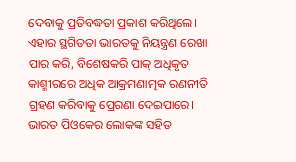ଦେବାକୁ ପ୍ରତିବଦ୍ଧତା ପ୍ରକାଶ କରିଥିଲେ। ଏହାର ସ୍ଥଗିତତା ଭାରତକୁ ନିୟନ୍ତ୍ରଣ ରେଖା ପାର କରି, ବିଶେଷକରି ପାକ୍ ଅଧିକୃତ କାଶ୍ମୀରରେ ଅଧିକ ଆକ୍ରମଣାତ୍ମକ ରଣନୀତି ଗ୍ରହଣ କରିବାକୁ ପ୍ରେରଣା ଦେଇପାରେ। ଭାରତ ପିଓକେର ଲୋକଙ୍କ ସହିତ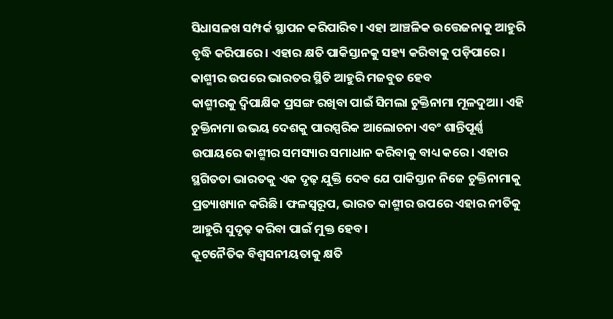ସିଧାସଳଖ ସମ୍ପର୍କ ସ୍ଥାପନ କରିପାରିବ। ଏହା ଆଞ୍ଚଳିକ ଉତ୍ତେଜନାକୁ ଆହୁରି ବୃଦ୍ଧି କରିପାରେ। ଏହାର କ୍ଷତି ପାକିସ୍ତାନକୁ ସହ୍ୟ କରିବାକୁ ପଡ଼ିପାରେ।
କାଶ୍ମୀର ଉପରେ ଭାରତର ସ୍ଥିତି ଆହୁରି ମଜବୁତ ହେବ
କାଶ୍ମୀରକୁ ଦ୍ୱିପାକ୍ଷିକ ପ୍ରସଙ୍ଗ ରଖିବା ପାଇଁ ସିମଲା ଚୁକ୍ତିନାମା ମୂଳଦୁଆ। ଏହି ଚୁକ୍ତିନାମା ଉଭୟ ଦେଶକୁ ପାରସ୍ପରିକ ଆଲୋଚନା ଏବଂ ଶାନ୍ତିପୂର୍ଣ୍ଣ ଉପାୟରେ କାଶ୍ମୀର ସମସ୍ୟାର ସମାଧାନ କରିବାକୁ ବାଧ୍ୟ କରେ। ଏହାର ସ୍ଥଗିତତା ଭାରତକୁ ଏକ ଦୃଢ଼ ଯୁକ୍ତି ଦେବ ଯେ ପାକିସ୍ତାନ ନିଜେ ଚୁକ୍ତିନାମାକୁ ପ୍ରତ୍ୟାଖ୍ୟାନ କରିଛି। ଫଳସ୍ୱରୂପ, ଭାରତ କାଶ୍ମୀର ଉପରେ ଏହାର ନୀତିକୁ ଆହୁରି ସୁଦୃଢ଼ କରିବା ପାଇଁ ମୁକ୍ତ ହେବ।
କୂଟନୈତିକ ବିଶ୍ୱସନୀୟତାକୁ କ୍ଷତି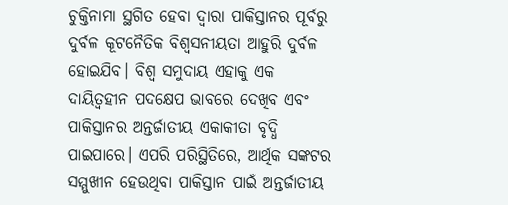ଚୁକ୍ତିନାମା ସ୍ଥଗିତ ହେବା ଦ୍ୱାରା ପାକିସ୍ତାନର ପୂର୍ବରୁ ଦୁର୍ବଳ କୂଟନୈତିକ ବିଶ୍ୱସନୀୟତା ଆହୁରି ଦୁର୍ବଳ ହୋଇଯିବ। ବିଶ୍ୱ ସମୁଦାୟ ଏହାକୁ ଏକ ଦାୟିତ୍ୱହୀନ ପଦକ୍ଷେପ ଭାବରେ ଦେଖିବ ଏବଂ ପାକିସ୍ତାନର ଅନ୍ତର୍ଜାତୀୟ ଏକାକୀତା ବୃଦ୍ଧି ପାଇପାରେ। ଏପରି ପରିସ୍ଥିତିରେ, ଆର୍ଥିକ ସଙ୍କଟର ସମ୍ମୁଖୀନ ହେଉଥିବା ପାକିସ୍ତାନ ପାଇଁ ଅନ୍ତର୍ଜାତୀୟ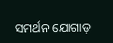ସମର୍ଥନ ଯୋଗାଡ଼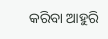କରିବା ଆହୁରି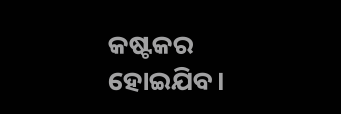କଷ୍ଟକର ହୋଇଯିବ।